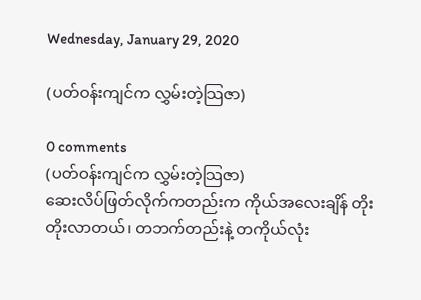Wednesday, January 29, 2020

(ပတ်ဝန်းကျင်က လွှမ်းတဲ့သြဇာ)

0 comments
(ပတ်ဝန်းကျင်က လွှမ်းတဲ့သြဇာ)
ဆေးလိပ်ဖြတ်လိုက်ကတည်းက ကိုယ်အလေးချိန် တိုးတိုးလာတယ်၊ တဘက်တည်းနဲ့ တကိုယ်လုံး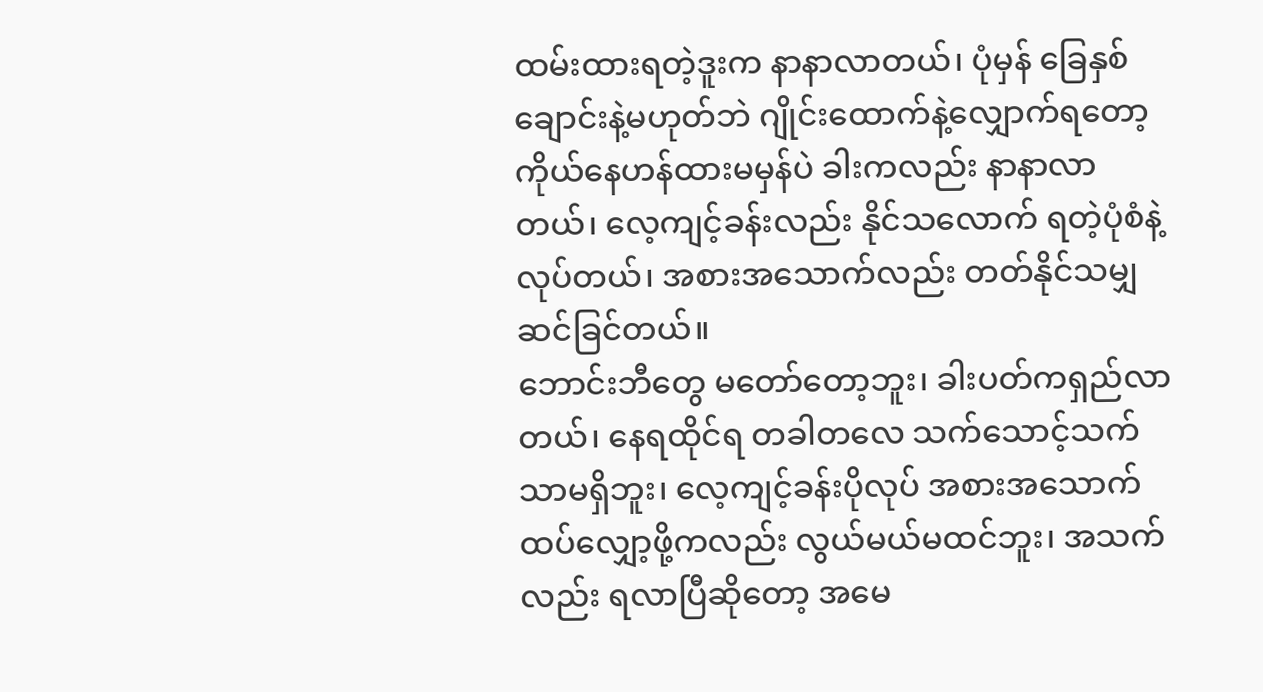ထမ်းထားရတဲ့ဒူးက နာနာလာတယ်၊ ပုံမှန် ခြေနှစ်ချောင်းနဲ့မဟုတ်ဘဲ ဂျိုင်းထောက်နဲ့လျှောက်ရတော့ ကိုယ်နေဟန်ထားမမှန်ပဲ ခါးကလည်း နာနာလာတယ်၊ လေ့ကျင့်ခန်းလည်း နိုင်သလောက် ရတဲ့ပုံစံနဲ့လုပ်တယ်၊ အစားအသောက်လည်း တတ်နိုင်သမျှဆင်ခြင်တယ်။
ဘောင်းဘီတွေ မတော်တော့ဘူး၊ ခါးပတ်ကရှည်လာတယ်၊ နေရထိုင်ရ တခါတလေ သက်သောင့်သက်သာမရှိဘူး၊ လေ့ကျင့်ခန်းပိုလုပ် အစားအသောက် ထပ်လျှော့ဖို့ကလည်း လွယ်မယ်မထင်ဘူး၊ အသက်လည်း ရလာပြီဆိုတော့ အမေ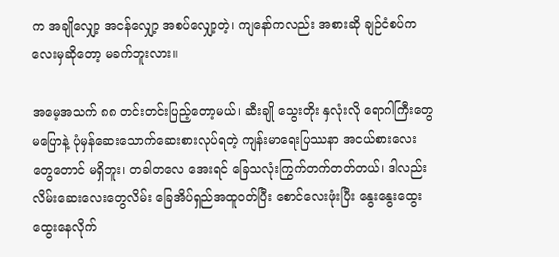က အချိုလျှော့ အငန်လျှော့ အစပ်လျှော့တဲ့၊ ကျနော်ကလည်း အစားဆို ချဉ်ငံစပ်ကလေးမှဆိုတော့ မခက်ဘူးလား။

အမေ့အသက် ၈၈ တင်းတင်းပြည့်တော့မယ်၊ ဆီးချို သွေးတိုး နှလုံးလို ရောဂါကြီးတွေမပြောနဲ့ ပုံမှန်ဆေးသောက်ဆေးစားလုပ်ရတဲ့ ကျန်းမာရေးပြဿနာ အငယ်စားလေးတွေတောင် မရှိဘူး၊ တခါတလေ အေးရင် ခြေသလုံးကြွက်တက်တတ်တယ်၊ ဒါလည်း လိမ်းဆေးလေးတွေလိမ်း ခြေအိပ်ရှည်အထူဝတ်ပြီး စောင်လေးဖုံးပြီး နွေးနွေးထွေးထွေးနေလိုက်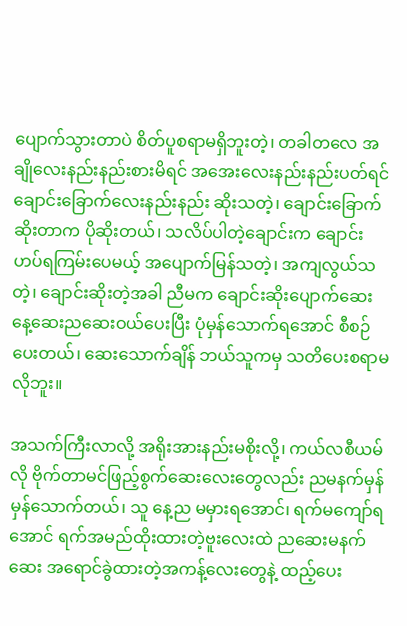ပျောက်သွားတာပဲ စိတ်ပူစရာမရှိဘူးတဲ့၊ တခါတလေ အချိုလေးနည်းနည်းစားမိရင် အအေးလေးနည်းနည်းပတ်ရင် ချောင်းခြောက်လေးနည်းနည်း ဆိုးသတဲ့၊ ချောင်းခြောက်ဆိုးတာက ပိုဆိုးတယ်၊ သလိပ်ပါတဲ့ချောင်းက ချောင်းဟပ်ရကြမ်းပေမယ့် အပျောက်မြန်သတဲ့၊ အကျလွယ်သတဲ့၊ ချောင်းဆိုးတဲ့အခါ ညီမက ချောင်းဆိုးပျောက်ဆေး နေ့ဆေးညဆေးဝယ်ပေးပြီး ပုံမှန်သောက်ရအောင် စီစဉ်ပေးတယ်၊ ဆေးသောက်ချိန် ဘယ်သူကမှ သတိပေးစရာမလိုဘူး။

အသက်ကြီးလာလို့ အရိုးအားနည်းမစိုးလို့၊ ကယ်လစီယမ်လို ဗိုက်တာမင်ဖြည့်စွက်ဆေးလေးတွေလည်း ညမနက်မှန်မှန်သောက်တယ်၊ သူ နေ့ည မမှားရအောင်၊ ရက်မကျော်ရအောင် ရက်အမည်ထိုးထားတဲ့ဗူးလေးထဲ ညဆေးမနက်ဆေး အရောင်ခွဲထားတဲ့အကန့်လေးတွေနဲ့ ထည့်ပေး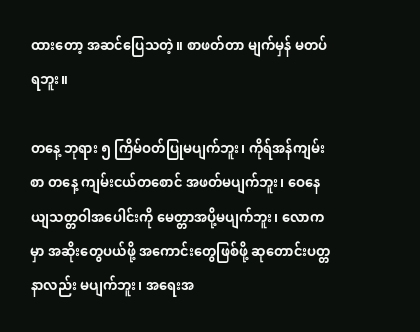ထားတော့ အဆင်ပြေသတဲ့။ စာဖတ်တာ မျက်မှန် မတပ်ရဘူး။

တနေ့ ဘုရား ၅ ကြိမ်ဝတ်ပြုမပျက်ဘူး၊ ကိုရ်အန်ကျမ်းစာ တနေ့ ကျမ်းငယ်တစောင် အဖတ်မပျက်ဘူး၊ ဝေနေယျသတ္တဝါအပေါင်းကို မေတ္တာအပို့မပျက်ဘူး၊ လောကမှာ အဆိုးတွေပယ်ဖို့ အကောင်းတွေဖြစ်ဖို့ ဆုတောင်းပတ္တနာလည်း မပျက်ဘူး၊ အရေးအ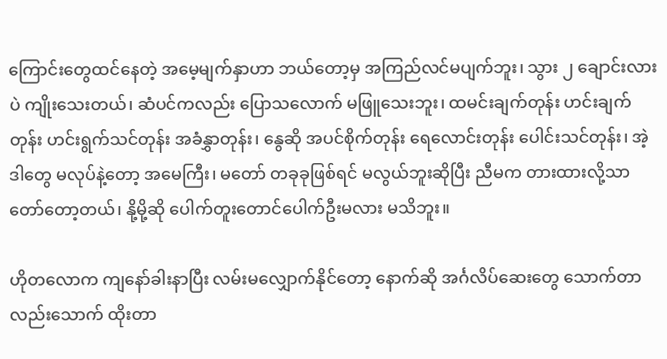ကြောင်းတွေထင်နေတဲ့ အမေ့မျက်နှာဟာ ဘယ်တော့မှ အကြည်လင်မပျက်ဘူး၊ သွား ၂ ချောင်းလားပဲ ကျိုးသေးတယ်၊ ဆံပင်ကလည်း ပြောသလောက် မဖြူသေးဘူး၊ ထမင်းချက်တုန်း ဟင်းချက်တုန်း ဟင်းရွက်သင်တုန်း အခံနွှာတုန်း၊ နွေဆို အပင်စိုက်တုန်း ရေလောင်းတုန်း ပေါင်းသင်တုန်း၊ အဲ့ဒါတွေ မလုပ်နဲ့တော့ အမေကြီး၊ မတော် တခုခုဖြစ်ရင် မလွယ်ဘူးဆိုပြီး ညီမက တားထားလို့သာ တော်တော့တယ်၊ နို့မို့ဆို ပေါက်တူးတောင်ပေါက်ဦးမလား မသိဘူး။

ဟိုတလောက ကျနော်ခါးနာပြီး လမ်းမလျှောက်နိုင်တော့ နောက်ဆို အင်္ဂလိပ်ဆေးတွေ သောက်တာလည်းသောက် ထိုးတာ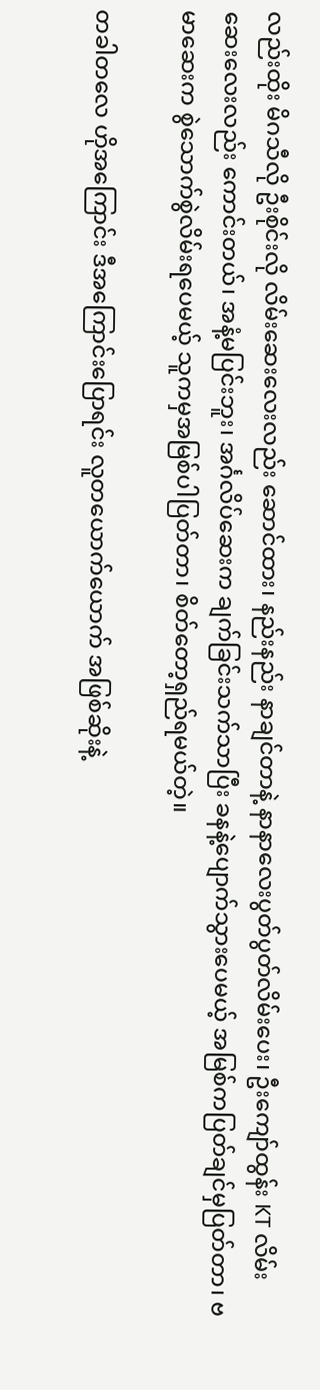လည်းထိုး မိဂသီလို ဦးစိုင်းလို လိမ်းဆေးလေးလည်း ဆောင်ထား၊ နည်းနည်း နာချင်တာနဲ့ နာနာလေးပွတ်ပွတ်လိမ်းပေး၊ ဦးကျော်ထွန်း KT လိမ်းဆေးလေးလည်း ကောင်းတယ်၊ အနံ့မပြင်းဘူး၊ အင်္ဂလိပ်ဆေးက ချက်ခြင်းသက်သာပြီး ခနနဲ့ပျောက်သွားပေမယ့် အမြစ်ကပြတ်ချင်မှပြတ်တာ၊ ဗမာဆေးက စွဲသောက်စွဲလိမ်းရပေမယ့် သူကမှအမြစ်ပါပြတ်တာ၊ စိတ်တော့ရှည်ရမယ်တဲ့။

တခါတလေ ဟိုအကြောင်း ဒီအကြောင်းပြောရင်း လူတယောက်ယောက် အဖြစ်ဆိုးနဲ့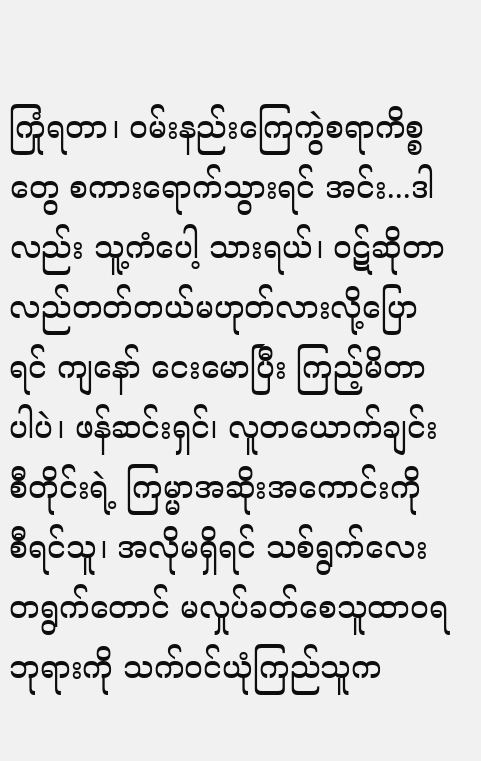ကြုံရတာ၊ ဝမ်းနည်းကြေကွဲစရာကိစ္စတွေ စကားရောက်သွားရင် အင်း...ဒါလည်း သူ့ကံပေါ့ သားရယ်၊ ဝဋ်ဆိုတာ လည်တတ်တယ်မဟုတ်လားလို့ပြောရင် ကျနော် ငေးမောပြီး ကြည့်မိတာပါပဲ၊ ဖန်ဆင်းရှင်၊ လူတယောက်ချင်းစီတိုင်းရဲ့ ကြမ္မာအဆိုးအကောင်းကို စီရင်သူ၊ အလိုမရှိရင် သစ်ရွက်လေးတရွက်တောင် မလှုပ်ခတ်စေသူထာဝရဘုရားကို သက်ဝင်ယုံကြည်သူက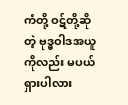ကံတို့ ဝဋ်တို့ဆိုတဲ့ ဗုဒ္ဓဝါဒအယူကိုလည်း မပယ်ရှားပါလား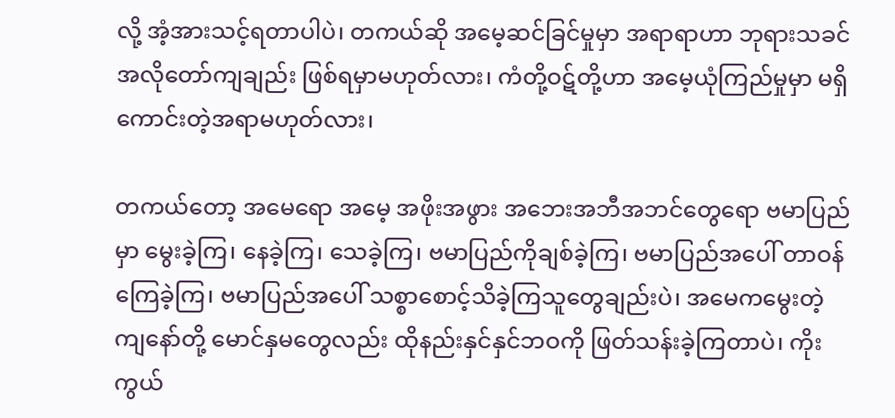လို့ အံ့အားသင့်ရတာပါပဲ၊ တကယ်ဆို အမေ့ဆင်ခြင်မှုမှာ အရာရာဟာ ဘုရားသခင်အလိုတော်ကျချည်း ဖြစ်ရမှာမဟုတ်လား၊ ကံတို့ဝဋ်တို့ဟာ အမေ့ယုံကြည်မှုမှာ မရှိကောင်းတဲ့အရာမဟုတ်လား၊

တကယ်တော့ အမေရော အမေ့ အဖိုးအဖွား အဘေးအဘီအဘင်တွေရော ဗမာပြည်မှာ မွေးခဲ့ကြ၊ နေခဲ့ကြ၊ သေခဲ့ကြ၊ ဗမာပြည်ကိုချစ်ခဲ့ကြ၊ ဗမာပြည်အပေါ် တာဝန်ကြေခဲ့ကြ၊ ဗမာပြည်အပေါ် သစ္စာစောင့်သိခဲ့ကြသူတွေချည်းပဲ၊ အမေကမွေးတဲ့ ကျနော်တို့ မောင်နှမတွေလည်း ထိုနည်းနှင်နှင်ဘဝကို ဖြတ်သန်းခဲ့ကြတာပဲ၊ ကိုးကွယ်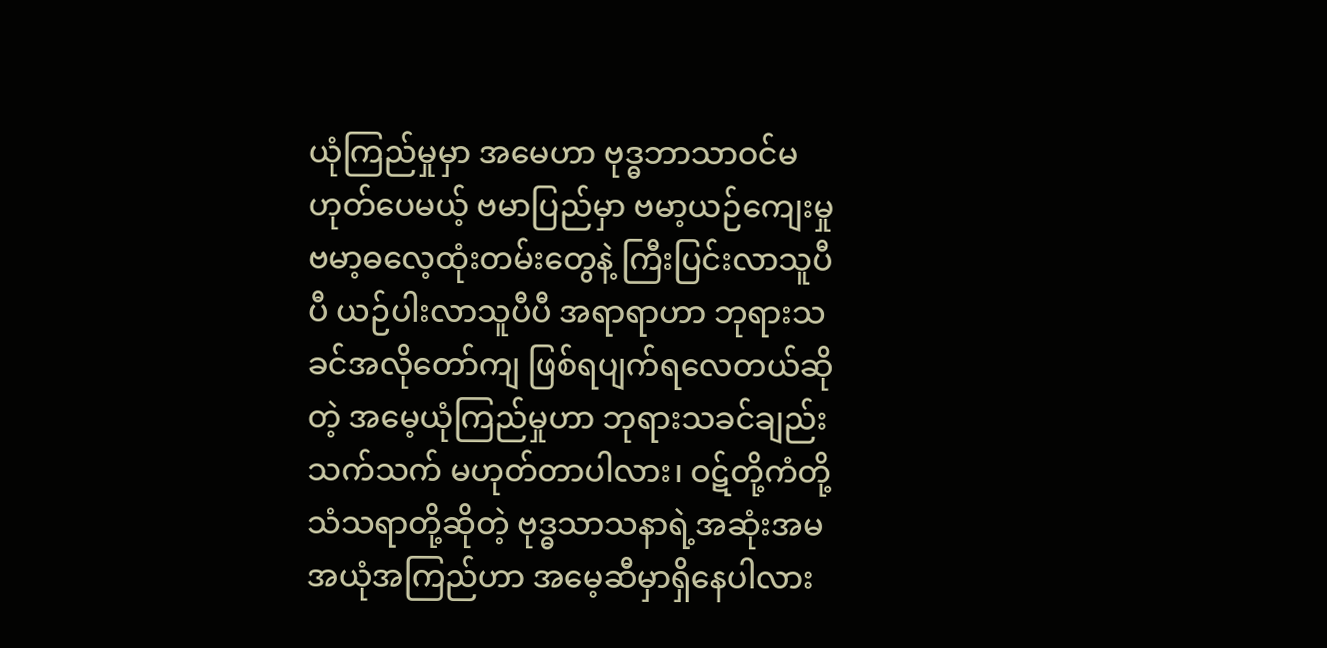ယုံကြည်မှုမှာ အမေဟာ ဗုဒ္ဓဘာသာဝင်မဟုတ်ပေမယ့် ဗမာပြည်မှာ ဗမာ့ယဉ်ကျေးမှု ဗမာ့ဓလေ့ထုံးတမ်းတွေနဲ့ ကြီးပြင်းလာသူပီပီ ယဉ်ပါးလာသူပီပီ အရာရာဟာ ဘုရားသခင်အလိုတော်ကျ ဖြစ်ရပျက်ရလေတယ်ဆိုတဲ့ အမေ့ယုံကြည်မှုဟာ ဘုရားသခင်ချည်းသက်သက် မဟုတ်တာပါလား၊ ဝဋ်တို့ကံတို့ သံသရာတို့ဆိုတဲ့ ဗုဒ္ဓသာသနာရဲ့အဆုံးအမ အယုံအကြည်ဟာ အမေ့ဆီမှာရှိနေပါလား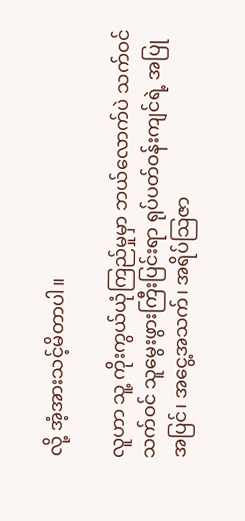လို့ အံ့အားသင့်မိတာပါ။

လူဟာ သူ့ ကိုးကွယ်ယုံကြည်မှုမှာ ဘယ်လောက်ပဲ သက်ဝင် သက်ဝင် သူမွေးဖွားကြီးပြင်းရာ ရုပ်ပတ်ဝန်းကျင်ရဲ့ အပြုအပြင်၊ အငွေ့အသက်၊ အရိပ်သြဇာ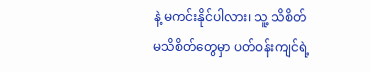နဲ့ မကင်းနိုင်ပါလား၊ သူ့ သိစိတ် မသိစိတ်တွေမှာ ပတ်ဝန်းကျင်ရဲ့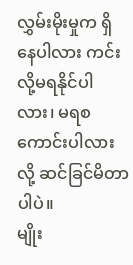လွှမ်းမိုးမှုက ရှိနေပါလား ကင်းလို့မရနိုင်ပါလား၊ မရစကောင်းပါလားလို့ ဆင်ခြင်မိတာပါပဲ။
မျိုး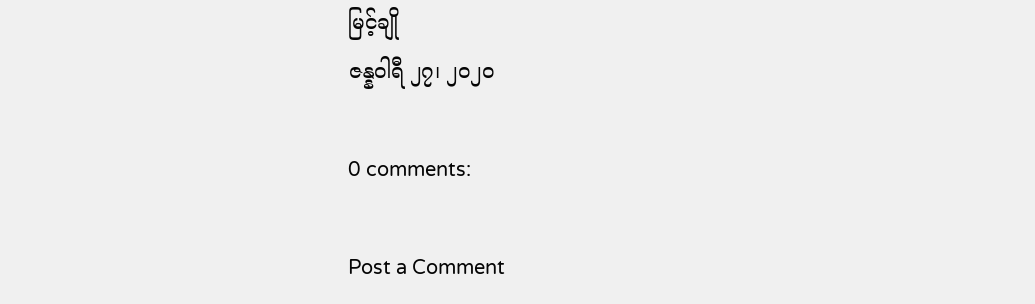မြင့်ချို
ဇန္နဝါရီ ၂၇၊ ၂ဝ၂ဝ

0 comments:

Post a Comment